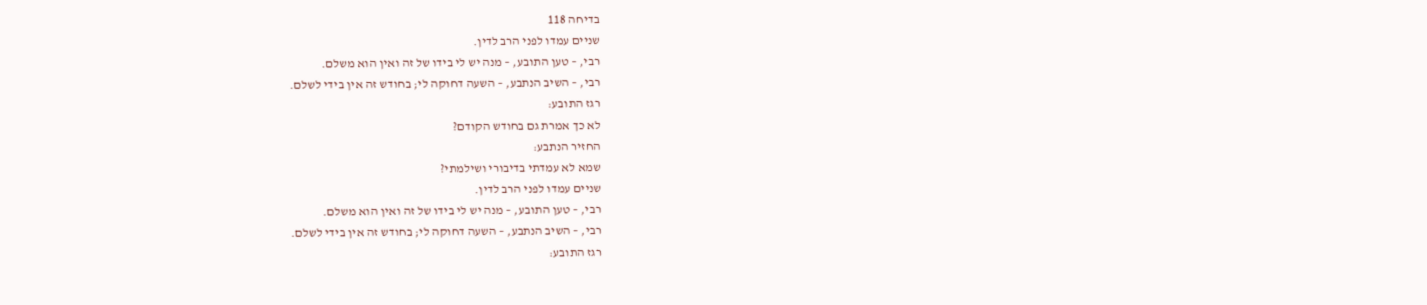בדיחה 118
שניים עמדו לפני הרב לדין.
רבי, – טען התובע, – מנה יש לי בידו של זה ואין הוא משלם.
רבי, – השיב הנתבע, – השעה דחוקה לי; בחודש זה אין בידי לשלם.
רגז התובע:
לא כך אמרת גם בחודש הקודם?
החזיר הנתבע:
שמא לא עמדתי בדיבורי ושילמתי?
שניים עמדו לפני הרב לדין.
רבי, – טען התובע, – מנה יש לי בידו של זה ואין הוא משלם.
רבי, – השיב הנתבע, – השעה דחוקה לי; בחודש זה אין בידי לשלם.
רגז התובע: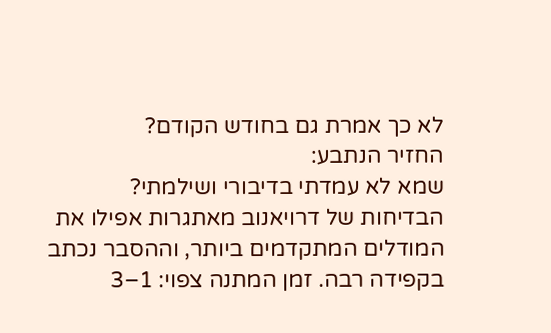לא כך אמרת גם בחודש הקודם?
החזיר הנתבע:
שמא לא עמדתי בדיבורי ושילמתי?
הבדיחות של דרויאנוב מאתגרות אפילו את המודלים המתקדמים ביותר, וההסבר נכתב בקפידה רבה. זמן המתנה צפוי: 1–3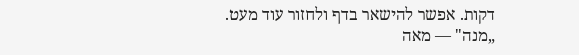דקות. אפשר להישאר בדף ולחזור עוד מעט.
„מנה" — מאה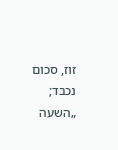זוז, סכום נכבד; „השעה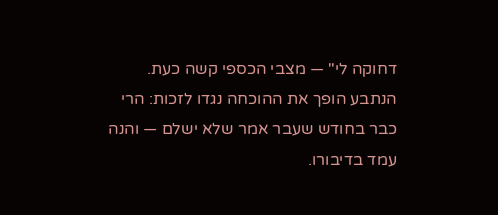דחוקה לי" — מצבי הכספי קשה כעת. הנתבע הופך את ההוכחה נגדו לזכות: הרי כבר בחודש שעבר אמר שלא ישלם — והנה עמד בדיבורו.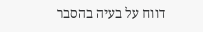דווח על בעיה בהסבר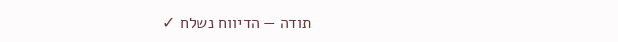תודה — הדיווח נשלח ✓